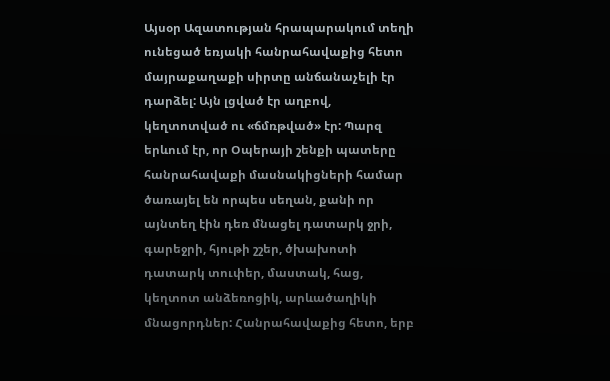Այսօր Ազատության հրապարակում տեղի ունեցած եռյակի հանրահավաքից հետո մայրաքաղաքի սիրտը անճանաչելի էր դարձել: Այն լցված էր աղբով, կեղտոտված ու «ճմռթված» էր: Պարզ երևում էր, որ Օպերայի շենքի պատերը հանրահավաքի մասնակիցների համար ծառայել են որպես սեղան, քանի որ այնտեղ էին դեռ մնացել դատարկ ջրի, գարեջրի, հյութի շշեր, ծխախոտի դատարկ տուփեր, մաստակ, հաց, կեղտոտ անձեռոցիկ, արևածաղիկի մնացորդներ: Հանրահավաքից հետո, երբ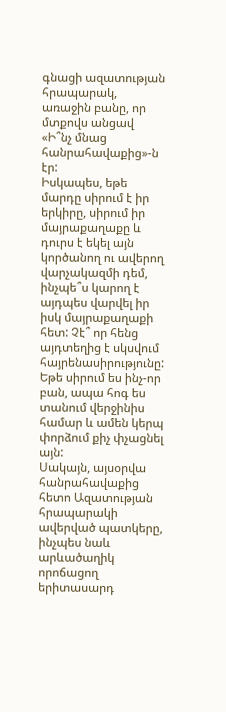գնացի ազատության հրապարակ, առաջին բանը, որ մտքովս անցավ «Ի՞նչ մնաց հանրահավաքից»-ն էր:
Իսկապես, եթե մարդը սիրում է իր երկիրը, սիրում իր մայրաքաղաքը և դուրս է եկել այն կործանող ու ավերող վարչակազմի դեմ, ինչպե՞ս կարող է այդպես վարվել իր իսկ մայրաքաղաքի հետ: Չէ՞ որ հենց այդտեղից է սկսվում հայրենասիրությունը: Եթե սիրում ես ինչ-որ բան, ապա հոգ ես տանում վերջինիս համար և ամեն կերպ փորձում քիչ փչացնել այն:
Սակայն, այսօրվա հանրահավաքից հետո Ազատության հրապարակի ավերված պատկերը, ինչպես նաև արևածաղիկ որոճացող երիտասարդ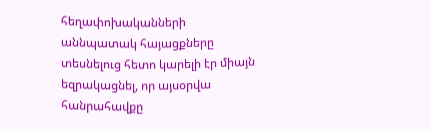հեղափոխականների աննպատակ հայացքները տեսնելուց հետո կարելի էր միայն եզրակացնել, որ այսօրվա հանրահավքը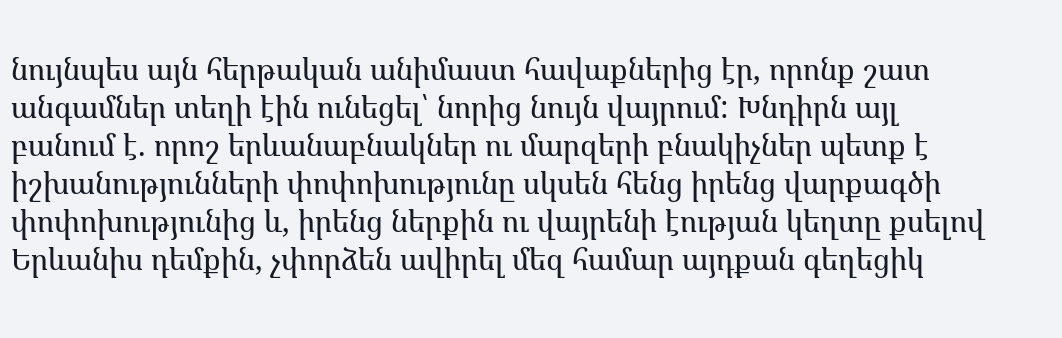նույնպես այն հերթական անիմաստ հավաքներից էր, որոնք շատ անգամներ տեղի էին ունեցել՝ նորից նույն վայրում: Խնդիրն այլ բանում է. որոշ երևանաբնակներ ու մարզերի բնակիչներ պետք է իշխանությունների փոփոխությունը սկսեն հենց իրենց վարքագծի փոփոխությունից և, իրենց ներքին ու վայրենի էության կեղտը քսելով Երևանիս դեմքին, չփորձեն ավիրել մեզ համար այդքան գեղեցիկ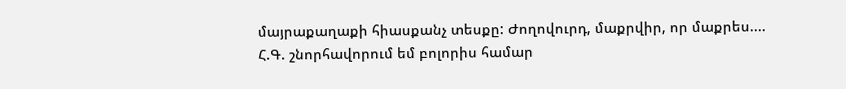մայրաքաղաքի հիասքանչ տեսքը: Ժողովուրդ, մաքրվիր, որ մաքրես....
Հ.Գ. շնորհավորում եմ բոլորիս համար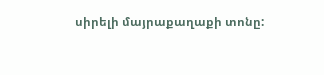սիրելի մայրաքաղաքի տոնը: